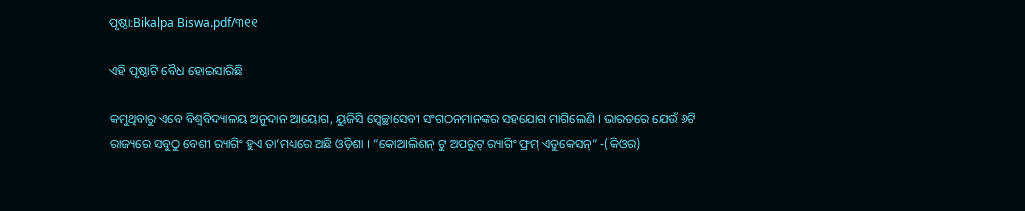ପୃଷ୍ଠା:Bikalpa Biswa.pdf/୩୧୧

ଏହି ପୃଷ୍ଠାଟି ବୈଧ ହୋଇସାରିଛି

କମୁଥିବାରୁ ଏବେ ବିଶ୍ୱବିଦ୍ୟାଳୟ ଅନୁଦାନ ଆୟୋଗ, ୟୁଜିସି ସ୍ୱେଚ୍ଛାସେବୀ ସଂଗଠନମାନଙ୍କର ସହଯୋଗ ମାଗିଲେଣି । ଭାରତରେ ଯେଉଁ ୬ଟି ରାଜ୍ୟରେ ସବୁଠୁ ବେଶୀ ର‍୍ୟାଗିଂ ହୁଏ ତା’ମଧ୍ୟରେ ଅଛି ଓଡ଼ିଶା । “କୋଆଲିଶନ୍ ଟୁ ଅପରୁଟ୍ ର‍୍ୟାଗିଂ ଫ୍ରମ୍ ଏଡୁକେସନ୍” -(କିଓର)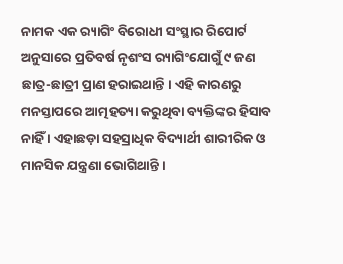ନାମକ ଏକ ର‍୍ୟାଗିଂ ବିରୋଧୀ ସଂସ୍ଥାର ରିପୋର୍ଟ ଅନୁସାରେ ପ୍ରତିବର୍ଷ ନୃଶଂସ ର‍୍ୟାଗିଂଯୋଗୁଁ ୯ ଜଣ ଛାତ୍ର-ଛାତ୍ରୀ ପ୍ରାଣ ହରାଇଥାନ୍ତି । ଏହି କାରଣରୁ ମନସ୍ତାପରେ ଆତ୍ମହତ୍ୟା କରୁଥିବା ବ୍ୟକ୍ତିଙ୍କର ହିସାବ ନାହିଁ । ଏହାଛଡ଼ା ସହସ୍ରାଧିକ ବିଦ୍ୟାର୍ଥୀ ଶାରୀରିକ ଓ ମାନସିକ ଯନ୍ତ୍ରଣା ଭୋଗିଥାନ୍ତି ।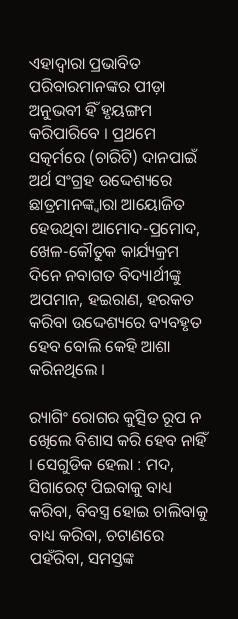ଏହାଦ୍ୱାରା ପ୍ରଭାବିତ ପରିବାରମାନଙ୍କର ପୀଡ଼ା ଅନୁଭବୀ ହିଁ ହୃୟଙ୍ଗମ କରିପାରିବେ । ପ୍ରଥମେ ସତ୍କର୍ମରେ (ଚାରିଟି) ଦାନପାଇଁ ଅର୍ଥ ସଂଗ୍ରହ ଉଦ୍ଦେଶ୍ୟରେ ଛାତ୍ରମାନଙ୍କ୍ୱାରା ଆୟୋଜିତ ହେଉଥିବା ଆମୋଦ-ପ୍ରମୋଦ, ଖେଳ-କୌତୁକ କାର୍ଯ୍ୟକ୍ରମ ଦିନେ ନବାଗତ ବିଦ୍ୟାର୍ଥୀଙ୍କୁ ଅପମାନ, ହଇରାଣ, ହରକତ କରିବା ଉଦ୍ଦେଶ୍ୟରେ ବ୍ୟବହୃତ ହେବ ବୋଲି କେହି ଆଶା କରିନଥିଲେ ।

ର‍୍ୟାଗିଂ ରୋଗର କୁତ୍ସିତ ରୂପ ନ ଖେିଲେ ବିଶାସ କରି ହେବ ନାହିଁ । ସେଗୁଡିକ ହେଲା : ମଦ, ସିଗାରେଟ୍ ପିଇବାକୁ ବାଧ୍ୟ କରିବା, ବିବସ୍ତ୍ର ହୋଇ ଚାଲିବାକୁ ବାଧ୍ୟ କରିବା, ଚଟାଣରେ ପହଁରିବା, ସମସ୍ତଙ୍କ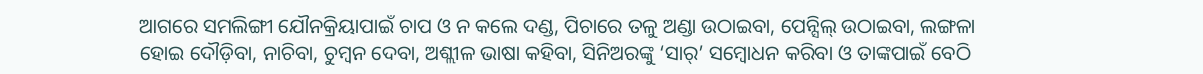ଆଗରେ ସମଲିଙ୍ଗୀ ଯୌନକ୍ରିୟାପାଇଁ ଚାପ ଓ ନ କଲେ ଦଣ୍ଡ, ପିଚାରେ ତଳୁ ଅଣ୍ଡା ଉଠାଇବା, ପେନ୍ସିଲ୍ ଉଠାଇବା, ଲଙ୍ଗଳା ହୋଇ ଦୌଡ଼ିବା, ନାଚିବା, ଚୁମ୍ବନ ଦେବା, ଅଶ୍ଲୀଳ ଭାଷା କହିବା, ସିନିଅରଙ୍କୁ ‘ସାର୍’ ସମ୍ବୋଧନ କରିବା ଓ ତାଙ୍କପାଇଁ ବେଠି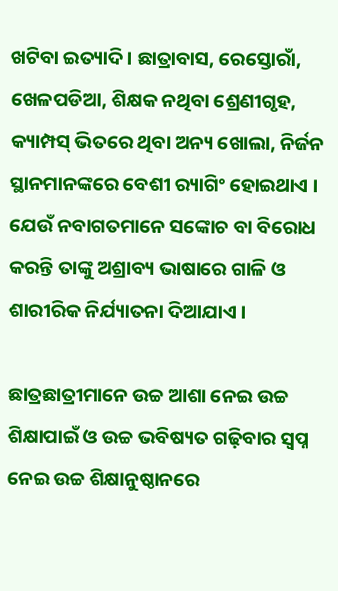ଖଟିବା ଇତ୍ୟାଦି । ଛାତ୍ରାବାସ, ରେସ୍ତୋରାଁ, ଖେଳପଡିଆ, ଶିକ୍ଷକ ନଥିବା ଶ୍ରେଣୀଗୃହ, କ୍ୟାମ୍ପସ୍ ଭିତରେ ଥିବା ଅନ୍ୟ ଖୋଲା, ନିର୍ଜନ ସ୍ଥାନମାନଙ୍କରେ ବେଶୀ ର‍୍ୟାଗିଂ ହୋଇଥାଏ । ଯେଉଁ ନବାଗତମାନେ ସଙ୍କୋଚ ବା ବିରୋଧ କରନ୍ତି ତାଙ୍କୁ ଅଶ୍ରାବ୍ୟ ଭାଷାରେ ଗାଳି ଓ ଶାରୀରିକ ନିର୍ଯ୍ୟାତନା ଦିଆଯାଏ ।

ଛାତ୍ରଛାତ୍ରୀମାନେ ଉଚ୍ଚ ଆଶା ନେଇ ଉଚ୍ଚ ଶିକ୍ଷାପାଇଁ ଓ ଉଚ୍ଚ ଭବିଷ୍ୟତ ଗଢ଼ିବାର ସ୍ୱପ୍ନ ନେଇ ଉଚ୍ଚ ଶିକ୍ଷାନୁଷ୍ଠାନରେ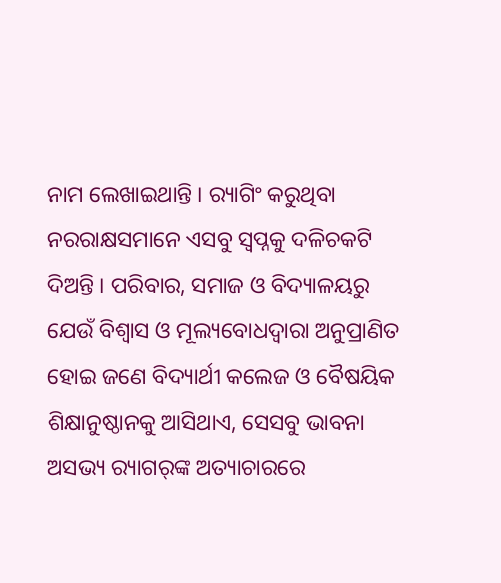ନାମ ଲେଖାଇଥାନ୍ତି । ର‍୍ୟାଗିଂ କରୁଥିବା ନରରାକ୍ଷସମାନେ ଏସବୁ ସ୍ୱପ୍ନକୁ ଦଳିଚକଟି ଦିଅନ୍ତି । ପରିବାର, ସମାଜ ଓ ବିଦ୍ୟାଳୟରୁ ଯେଉଁ ବିଶ୍ୱାସ ଓ ମୂଲ୍ୟବୋଧଦ୍ୱାରା ଅନୁପ୍ରାଣିତ ହୋଇ ଜଣେ ବିଦ୍ୟାର୍ଥୀ କଲେଜ ଓ ବୈଷୟିକ ଶିକ୍ଷାନୁଷ୍ଠାନକୁ ଆସିଥାଏ, ସେସବୁ ଭାବନା ଅସଭ୍ୟ ର‍୍ୟାଗର୍‌ଙ୍କ ଅତ୍ୟାଚାରରେ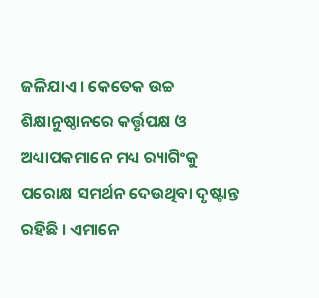ଜଳିଯାଏ । କେତେକ ଉଚ୍ଚ ଶିକ୍ଷାନୁଷ୍ଠାନରେ କର୍ତ୍ତୃପକ୍ଷ ଓ ଅଧ୍ୟାପକମାନେ ମଧ୍ୟ ର‍୍ୟାଗିଂକୁ ପରୋକ୍ଷ ସମର୍ଥନ ଦେଉଥିବା ଦୃଷ୍ଟାନ୍ତ ରହିଛି । ଏମାନେ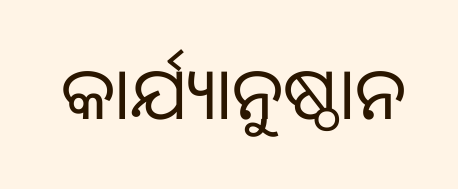କାର୍ଯ୍ୟାନୁଷ୍ଠାନ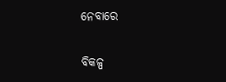ନେବାରେ

ବିକଳ୍ପ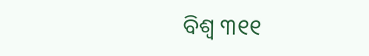ବିଶ୍ୱ ୩୧୧